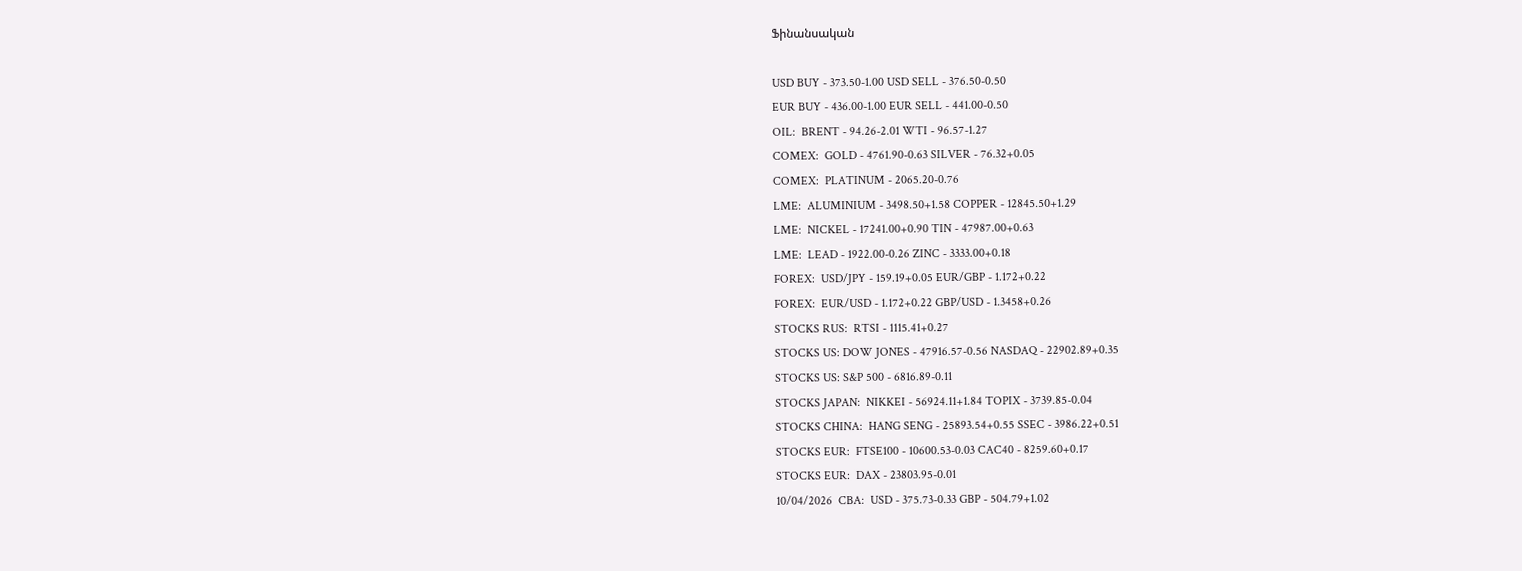Ֆինանսական

USD BUY - 373.50-1.00 USD SELL - 376.50-0.50
EUR BUY - 436.00-1.00 EUR SELL - 441.00-0.50
OIL:  BRENT - 94.26-2.01 WTI - 96.57-1.27
COMEX:  GOLD - 4761.90-0.63 SILVER - 76.32+0.05
COMEX:  PLATINUM - 2065.20-0.76
LME:  ALUMINIUM - 3498.50+1.58 COPPER - 12845.50+1.29
LME:  NICKEL - 17241.00+0.90 TIN - 47987.00+0.63
LME:  LEAD - 1922.00-0.26 ZINC - 3333.00+0.18
FOREX:  USD/JPY - 159.19+0.05 EUR/GBP - 1.172+0.22
FOREX:  EUR/USD - 1.172+0.22 GBP/USD - 1.3458+0.26
STOCKS RUS:  RTSI - 1115.41+0.27
STOCKS US: DOW JONES - 47916.57-0.56 NASDAQ - 22902.89+0.35
STOCKS US: S&P 500 - 6816.89-0.11
STOCKS JAPAN:  NIKKEI - 56924.11+1.84 TOPIX - 3739.85-0.04
STOCKS CHINA:  HANG SENG - 25893.54+0.55 SSEC - 3986.22+0.51
STOCKS EUR:  FTSE100 - 10600.53-0.03 CAC40 - 8259.60+0.17
STOCKS EUR:  DAX - 23803.95-0.01
10/04/2026  CBA:  USD - 375.73-0.33 GBP - 504.79+1.02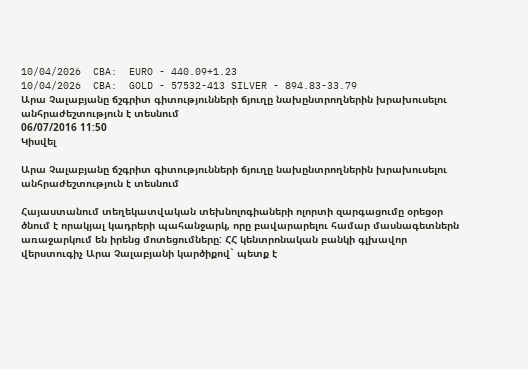10/04/2026  CBA:  EURO - 440.09+1.23
10/04/2026  CBA:  GOLD - 57532-413 SILVER - 894.83-33.79
Արա Չալաբյանը ճշգրիտ գիտությունների ճյուղը նախընտրողներին խրախուսելու անհրաժեշտություն է տեսնում
06/07/2016 11:50
Կիսվել

Արա Չալաբյանը ճշգրիտ գիտությունների ճյուղը նախընտրողներին խրախուսելու անհրաժեշտություն է տեսնում

Հայաստանում տեղեկատվական տեխնոլոգիաների ոլորտի զարգացումը օրեցօր ծնում է որակյալ կադրերի պահանջարկ, որը բավարարելու համար մասնագետներն առաջարկում են իրենց մոտեցումները: ՀՀ կենտրոնական բանկի գլխավոր վերստուգիչ Արա Չալաբյանի կարծիքով` պետք է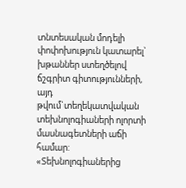տնտեսական մոդելի փոփոխություն կատարել` խթաններ ստեղծելով ճշգրիտ գիտությունների, այդ թվում`տեղեկատվական տեխնոլոգիաների ոլորտի մասնագետների աճի համար: «Տեխնոլոգիաներից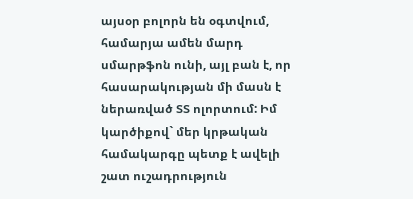այսօր բոլորն են օգտվում, համարյա ամեն մարդ սմարթֆոն ունի, այլ բան է, որ հասարակության մի մասն է ներառված ՏՏ ոլորտում: Իմ կարծիքով` մեր կրթական համակարգը պետք է ավելի շատ ուշադրություն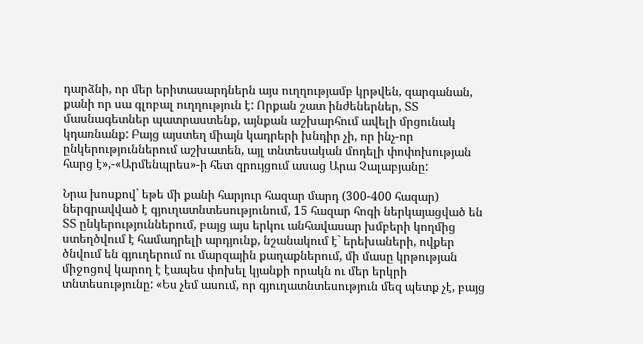դարձնի, որ մեր երիտասարդներն այս ուղղությամբ կրթվեն, զարգանան, քանի որ սա գլոբալ ուղղություն է: Որքան շատ ինժեներներ, ՏՏ մասնագետներ պատրաստենք, այնքան աշխարհում ավելի մրցունակ կդառնանք: Բայց այստեղ միայն կադրերի խնդիր չի, որ ինչ-որ ընկերություններում աշխատեն, այլ տնտեսական մոդելի փոփոխության հարց է»,-«Արմենպրես»-ի հետ զրույցում ասաց Արա Չալաբյանը:

Նրա խոսքով` եթե մի քանի հարյուր հազար մարդ (300-400 հազար) ներգրավված է գյուղատնտեսությունում, 15 հազար հոգի ներկայացված են ՏՏ ընկերություններում, բայց այս երկու անհավասար խմբերի կողմից ստեղծվում է համադրելի արդյունք, նշանակում է` երեխաների, ովքեր ծնվում են գյուղերում ու մարզային քաղաքներում, մի մասը կրթության միջոցով կարող է էապես փոխել կյանքի որակն ու մեր երկրի տնտեսությունը: «Ես չեմ ասում, որ գյուղատնտեսություն մեզ պետք չէ, բայց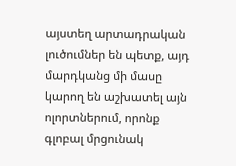այստեղ արտադրական լուծումներ են պետք, այդ մարդկանց մի մասը կարող են աշխատել այն ոլորտներում, որոնք գլոբալ մրցունակ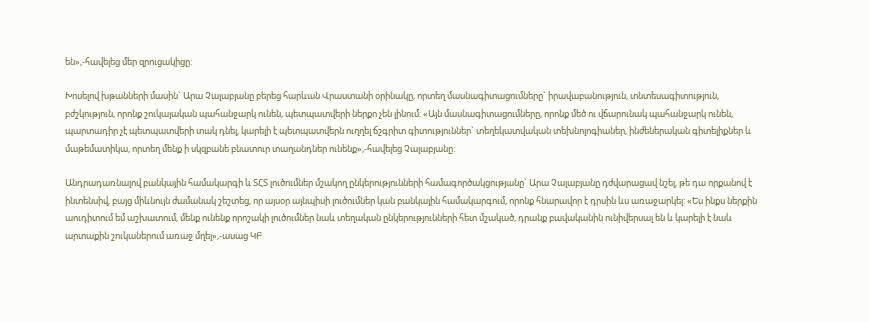են»,-հավելեց մեր զրուցակիցը:

Խոսելով խթանների մասին` Արա Չալաբյանը բերեց հարևան Վրաստանի օրինակը, որտեղ մասնագիտացումները` իրավաբանություն, տնտեսագիտություն, բժշկություն, որոնք շուկայական պահանջարկ ունեն, պետպատվերի ներքո չեն լինում: «Այն մասնագիտացումները, որոնք մեծ ու վճարունակ պահանջարկ ունեն, պարտադիր չէ պետպատվերի տակ դնել, կարելի է պետպատվերն ուղղել ճշգրիտ գիտություններ` տեղեկատվական տեխնոլոգիաներ, ինժեներական գիտելիքներ և մաթեմատիկա, որտեղ մենք ի սկզբանե բնատուր տաղանդներ ունենք»,-հավելեց Չալաբյանը:

Անդրադառնալով բանկային համակարգի և ՏՀՏ լուծումներ մշակող ընկերությունների համագործակցությանը` Արա Չալաբյանը դժվարացավ նշել, թե դա որքանով է ինտենսիվ, բայց միևնույն ժամանակ շեշտեց, որ այսօր այնպիսի լուծումներ կան բանկային համակարգում, որոնք հնարավոր է դրսին ևս առաջարկել: «Ես ինքս ներքին աուդիտում եմ աշխատում, մենք ունենք որոշակի լուծումներ նաև տեղական ընկերությունների հետ մշակած, դրանք բավականին ունիվերսալ են և կարելի է նաև արտաքին շուկաներում առաջ մղել»,-ասաց ԿԲ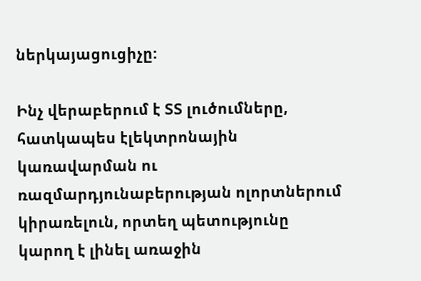ներկայացուցիչը:

Ինչ վերաբերում է ՏՏ լուծումները, հատկապես էլեկտրոնային կառավարման ու ռազմարդյունաբերության ոլորտներում կիրառելուն, որտեղ պետությունը կարող է լինել առաջին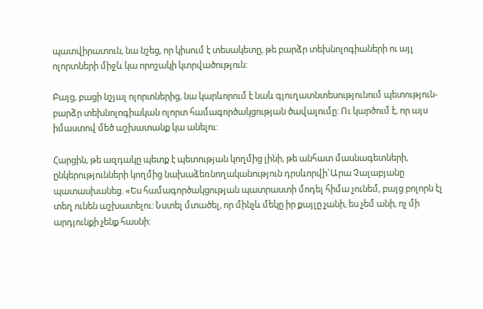պատվիրատուն, նա նշեց, որ կիսում է տեսակետը, թե բարձր տեխնոլոգիաների ու այլ ոլորտների միջև կա որոշակի կտրվածություն:

Բայց, բացի նշյալ ոլորտներից, նա կարևորում է նաև գյուղատնտեսությունում պետություն-բարձր տեխնոլոգիական ոլորտ համագործակցության ծավալումը: Ու կարծում է, որ այս իմաստով մեծ աշխատանք կա անելու:

Հարցին, թե ազդակը պետք է պետության կողմից լինի, թե անհատ մասնագետների, ընկերությունների կողմից նախաձեռնողականություն դրսևորվի`Արա Չալաբյանը պատասխանեց. «Ես համագործակցության պատրաստի մոդել հիմա չունեմ, բայց բոլորն էլ տեղ ունեն աշխատելու: Նստել մտածել, որ մինչև մեկը իր քայլը չանի, ես չեմ անի, ոչ մի արդյունքի չենք հասնի: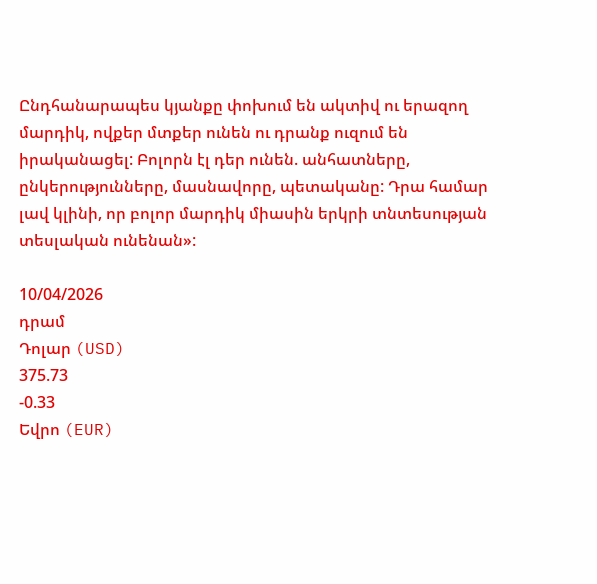Ընդհանարապես կյանքը փոխում են ակտիվ ու երազող մարդիկ, ովքեր մտքեր ունեն ու դրանք ուզում են իրականացել: Բոլորն էլ դեր ունեն. անհատները, ընկերությունները, մասնավորը, պետականը: Դրա համար լավ կլինի, որ բոլոր մարդիկ միասին երկրի տնտեսության տեսլական ունենան»:

10/04/2026
դրամ
Դոլար (USD)
375.73
-0.33
Եվրո (EUR)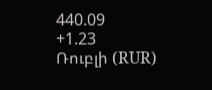440.09
+1.23
Ռուբլի (RUR)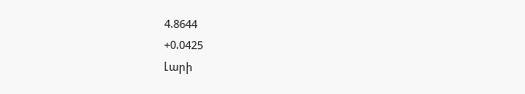4.8644
+0.0425
Լարի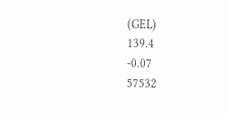(GEL)
139.4
-0.07
57532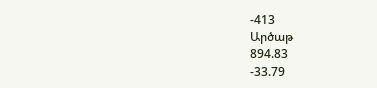-413
Արծաթ
894.83
-33.79